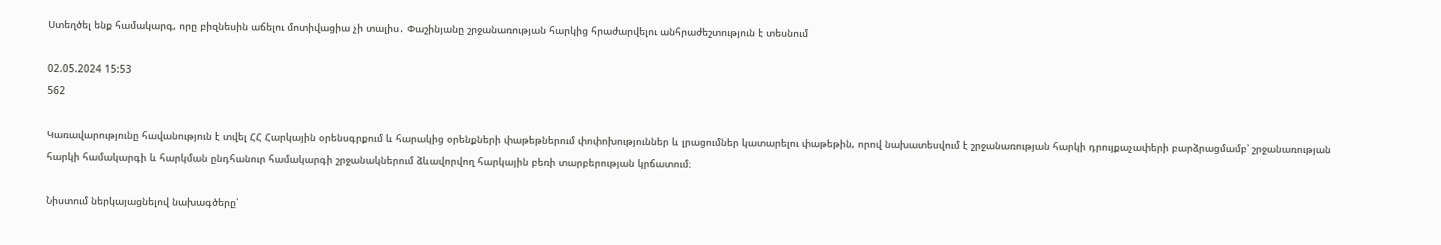Ստեղծել ենք համակարգ, որը բիզնեսին աճելու մոտիվացիա չի տալիս․ Փաշինյանը շրջանառության հարկից հրաժարվելու անհրաժեշտություն է տեսնում

02.05.2024 15:53
562

Կառավարությունը հավանություն է տվել ՀՀ Հարկային օրենսգրքում և հարակից օրենքների փաթեթներում փոփոխություններ և լրացումներ կատարելու փաթեթին, որով նախատեսվում է շրջանառության հարկի դրույքաչափերի բարձրացմամբ՝ շրջանառության հարկի համակարգի և հարկման ընդհանուր համակարգի շրջանակներում ձևավորվող հարկային բեռի տարբերության կրճատում։

Նիստում ներկայացնելով նախագծերը՝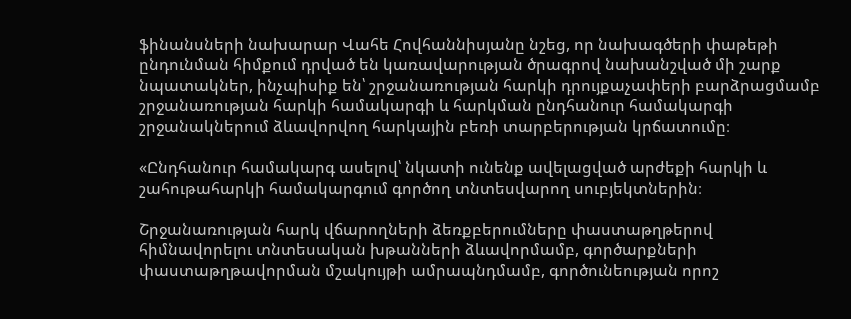ֆինանսների նախարար Վահե Հովհաննիսյանը նշեց, որ նախագծերի փաթեթի ընդունման հիմքում դրված են կառավարության ծրագրով նախանշված մի շարք նպատակներ, ինչպիսիք են՝ շրջանառության հարկի դրույքաչափերի բարձրացմամբ շրջանառության հարկի համակարգի և հարկման ընդհանուր համակարգի շրջանակներում ձևավորվող հարկային բեռի տարբերության կրճատումը։

«Ընդհանուր համակարգ ասելով՝ նկատի ունենք ավելացված արժեքի հարկի և շահութահարկի համակարգում գործող տնտեսվարող սուբյեկտներին։

Շրջանառության հարկ վճարողների ձեռքբերումները փաստաթղթերով հիմնավորելու տնտեսական խթանների ձևավորմամբ, գործարքների փաստաթղթավորման մշակույթի ամրապնդմամբ, գործունեության որոշ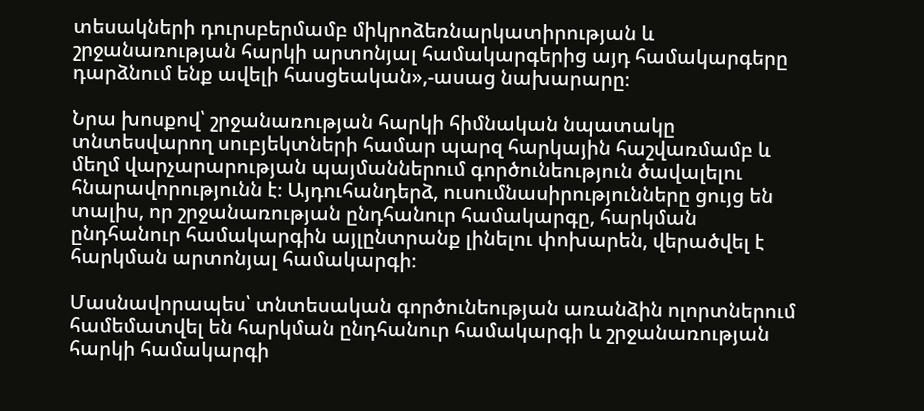տեսակների դուրսբերմամբ միկրոձեռնարկատիրության և շրջանառության հարկի արտոնյալ համակարգերից այդ համակարգերը դարձնում ենք ավելի հասցեական»,-ասաց նախարարը։

Նրա խոսքով՝ շրջանառության հարկի հիմնական նպատակը տնտեսվարող սուբյեկտների համար պարզ հարկային հաշվառմամբ և մեղմ վարչարարության պայմաններում գործունեություն ծավալելու հնարավորությունն է։ Այդուհանդերձ, ուսումնասիրությունները ցույց են տալիս, որ շրջանառության ընդհանուր համակարգը, հարկման ընդհանուր համակարգին այլընտրանք լինելու փոխարեն, վերածվել է հարկման արտոնյալ համակարգի։

Մասնավորապես՝ տնտեսական գործունեության առանձին ոլորտներում համեմատվել են հարկման ընդհանուր համակարգի և շրջանառության հարկի համակարգի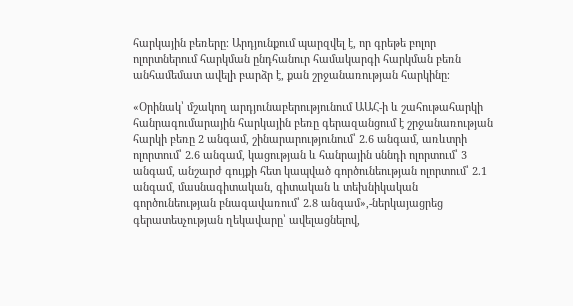հարկային բեռերը։ Արդյունքում պարզվել է, որ գրեթե բոլոր ոլորտներում հարկման ընդհանուր համակարգի հարկման բեռն անհամեմատ ավելի բարձր է, քան շրջանառության հարկինը։

«Օրինակ՝ մշակող արդյունաբերությունում ԱԱՀ-ի և շահութահարկի հանրագումարային հարկային բեռը գերազանցում է շրջանառության հարկի բեռը 2 անգամ, շինարարությունում՝ 2.6 անգամ, առևտրի ոլորտում՝ 2.6 անգամ, կացության և հանրային սննդի ոլորտում՝ 3 անգամ, անշարժ գույքի հետ կապված գործունեության ոլորտում՝ 2.1 անգամ, մասնագիտական, գիտական և տեխնիկական գործունեության բնագավառում՝ 2.8 անգամ»,-ներկայացրեց գերատեսչության ղեկավարը՝ ավելացնելով,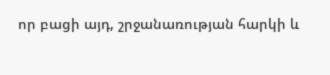որ բացի այդ, շրջանառության հարկի և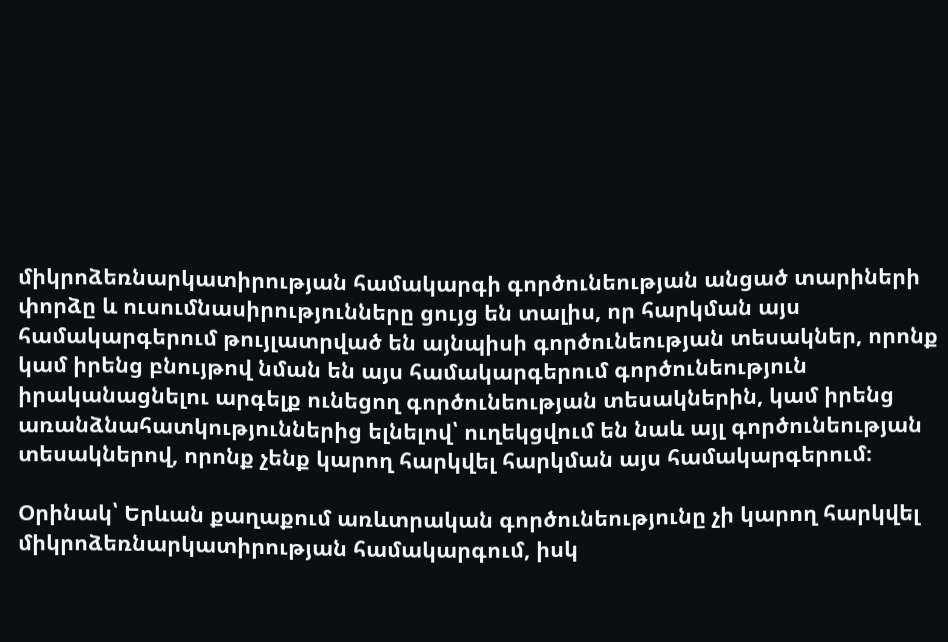միկրոձեռնարկատիրության համակարգի գործունեության անցած տարիների փորձը և ուսումնասիրությունները ցույց են տալիս, որ հարկման այս համակարգերում թույլատրված են այնպիսի գործունեության տեսակներ, որոնք կամ իրենց բնույթով նման են այս համակարգերում գործունեություն իրականացնելու արգելք ունեցող գործունեության տեսակներին, կամ իրենց առանձնահատկություններից ելնելով՝ ուղեկցվում են նաև այլ գործունեության տեսակներով, որոնք չենք կարող հարկվել հարկման այս համակարգերում։

Օրինակ՝ Երևան քաղաքում առևտրական գործունեությունը չի կարող հարկվել միկրոձեռնարկատիրության համակարգում, իսկ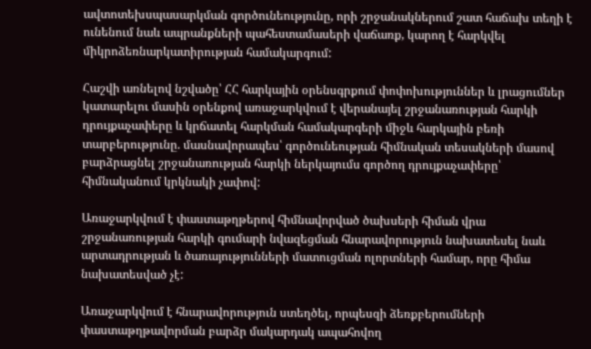ավտոտեխսպասարկման գործունեությունը, որի շրջանակներում շատ հաճախ տեղի է ունենում նաև ապրանքների պահեստամասերի վաճառք, կարող է հարկվել միկրոձեռնարկատիրության համակարգում:

Հաշվի առնելով նշվածը՝ ՀՀ հարկային օրենսգրքում փոփոխություններ և լրացումներ կատարելու մասին օրենքով առաջարկվում է վերանայել շրջանառության հարկի դրույքաչափերը և կրճատել հարկման համակարգերի միջև հարկային բեռի տարբերությունը. մասնավորապես՝ գործունեության հիմնական տեսակների մասով բարձրացնել շրջանառության հարկի ներկայումս գործող դրույքաչափերը՝ հիմնականում կրկնակի չափով:

Առաջարկվում է փաստաթղթերով հիմնավորված ծախսերի հիման վրա շրջանառության հարկի գումարի նվազեցման հնարավորություն նախատեսել նաև արտադրության և ծառայությունների մատուցման ոլորտների համար, որը հիմա նախատեսված չէ:

Առաջարկվում է հնարավորություն ստեղծել, որպեսզի ձեռքբերումների փաստաթղթավորման բարձր մակարդակ ապահովող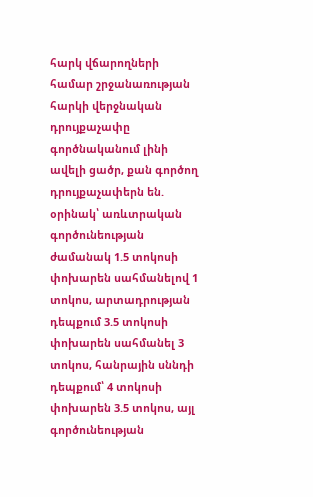հարկ վճարողների համար շրջանառության հարկի վերջնական դրույքաչափը գործնականում լինի ավելի ցածր, քան գործող դրույքաչափերն են. օրինակ՝ առևտրական գործունեության ժամանակ 1.5 տոկոսի փոխարեն սահմանելով 1 տոկոս, արտադրության դեպքում 3.5 տոկոսի փոխարեն սահմանել 3 տոկոս, հանրային սննդի դեպքում՝ 4 տոկոսի փոխարեն 3.5 տոկոս, այլ գործունեության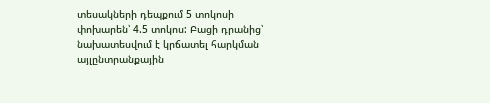տեսակների դեպքում 5 տոկոսի փոխարեն՝ 4.5 տոկոս: Բացի դրանից՝ նախատեսվում է կրճատել հարկման այլընտրանքային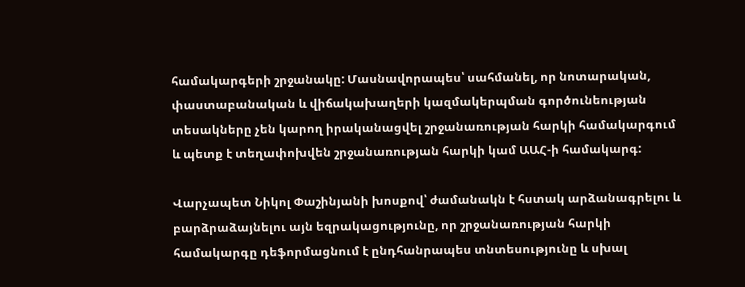համակարգերի շրջանակը: Մասնավորապես՝ սահմանել, որ նոտարական, փաստաբանական և վիճակախաղերի կազմակերպման գործունեության տեսակները չեն կարող իրականացվել շրջանառության հարկի համակարգում և պետք է տեղափոխվեն շրջանառության հարկի կամ ԱԱՀ-ի համակարգ:

Վարչապետ Նիկոլ Փաշինյանի խոսքով՝ ժամանակն է հստակ արձանագրելու և բարձրաձայնելու այն եզրակացությունը, որ շրջանառության հարկի համակարգը դեֆորմացնում է ընդհանրապես տնտեսությունը և սխալ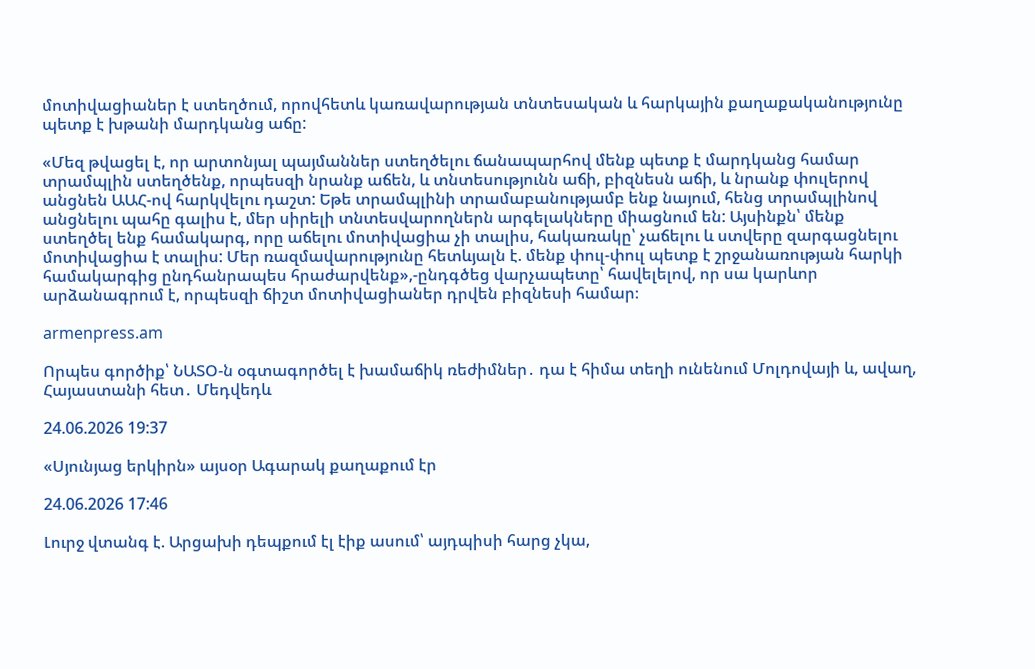մոտիվացիաներ է ստեղծում, որովհետև կառավարության տնտեսական և հարկային քաղաքականությունը պետք է խթանի մարդկանց աճը:

«Մեզ թվացել է, որ արտոնյալ պայմաններ ստեղծելու ճանապարհով մենք պետք է մարդկանց համար տրամպլին ստեղծենք, որպեսզի նրանք աճեն, և տնտեսությունն աճի, բիզնեսն աճի, և նրանք փուլերով անցնեն ԱԱՀ-ով հարկվելու դաշտ: Եթե տրամպլինի տրամաբանությամբ ենք նայում, հենց տրամպլինով անցնելու պահը գալիս է, մեր սիրելի տնտեսվարողներն արգելակները միացնում են: Այսինքն՝ մենք ստեղծել ենք համակարգ, որը աճելու մոտիվացիա չի տալիս, հակառակը՝ չաճելու և ստվերը զարգացնելու մոտիվացիա է տալիս: Մեր ռազմավարությունը հետևյալն է. մենք փուլ-փուլ պետք է շրջանառության հարկի համակարգից ընդհանրապես հրաժարվենք»,-ընդգծեց վարչապետը՝ հավելելով, որ սա կարևոր արձանագրում է, որպեսզի ճիշտ մոտիվացիաներ դրվեն բիզնեսի համար։

armenpress.am

Որպես գործիք՝ ՆԱՏՕ-ն օգտագործել է խամաճիկ ռեժիմներ․ դա է հիմա տեղի ունենում Մոլդովայի և, ավաղ, Հայաստանի հետ․ Մեդվեդև

24.06.2026 19:37

«Սյունյաց երկիրն» այսօր Ագարակ քաղաքում էր

24.06.2026 17:46

Լուրջ վտանգ է. Արցախի դեպքում էլ էիք ասում՝ այդպիսի հարց չկա,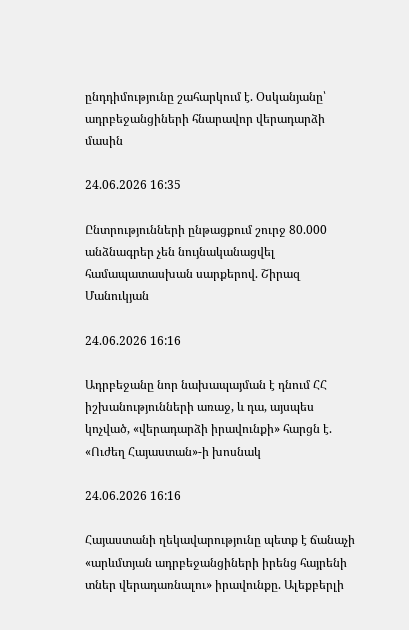ընդդիմությունը շահարկում է. Օսկանյանը՝ ադրբեջանցիների հնարավոր վերադարձի մասին

24.06.2026 16:35

Ընտրությունների ընթացքում շուրջ 80.000 անձնագրեր չեն նույնականացվել համապատասխան սարքերով. Շիրազ Մանուկյան

24.06.2026 16:16

Ադրբեջանը նոր նախապայման է դնում ՀՀ իշխանությունների առաջ, և դա, այսպես կոչված, «վերադարձի իրավունքի» հարցն է. «Ուժեղ Հայաստան»-ի խոսնակ

24.06.2026 16:16

Հայաստանի ղեկավարությունը պետք է ճանաչի «արևմտյան ադրբեջանցիների իրենց հայրենի տներ վերադառնալու» իրավունքը. Ալեքբերլի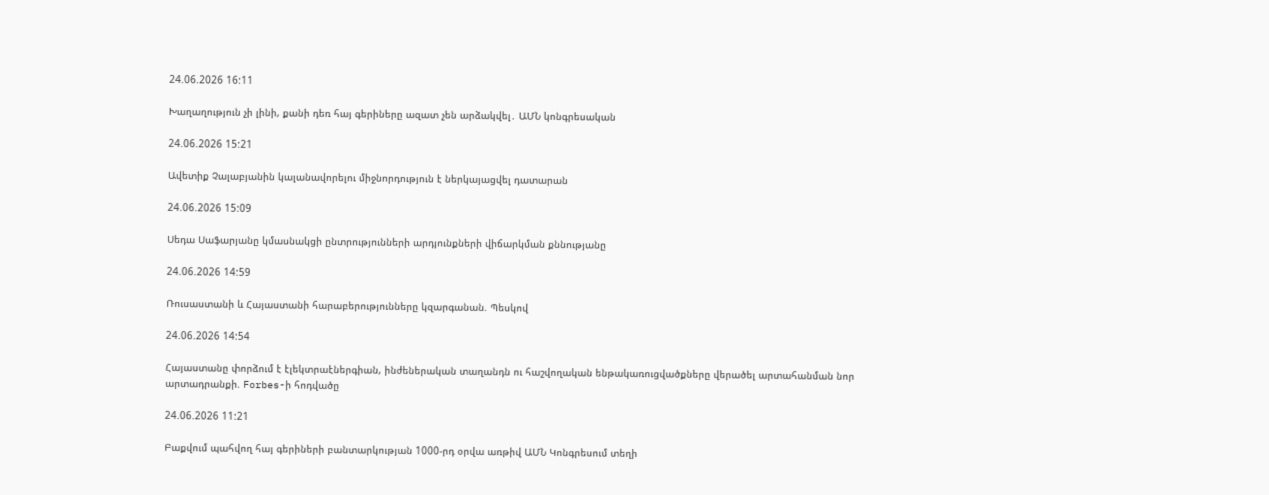24.06.2026 16:11

Խաղաղություն չի լինի, քանի դեռ հայ գերիները ազատ չեն արձակվել․ ԱՄՆ կոնգրեսական

24.06.2026 15:21

Ավետիք Չալաբյանին կալանավորելու միջնորդություն է ներկայացվել դատարան

24.06.2026 15:09

Սեդա Սաֆարյանը կմասնակցի ընտրությունների արդյունքների վիճարկման քննությանը

24.06.2026 14:59

Ռուսաստանի և Հայաստանի հարաբերությունները կզարգանան. Պեսկով

24.06.2026 14:54

Հայաստանը փորձում է էլեկտրաէներգիան, ինժեներական տաղանդն ու հաշվողական ենթակառուցվածքները վերածել արտահանման նոր արտադրանքի. Forbes-ի հոդվածը

24.06.2026 11:21

Բաքվում պահվող հայ գերիների բանտարկության 1000-րդ օրվա առթիվ ԱՄՆ Կոնգրեսում տեղի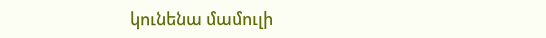կունենա մամուլի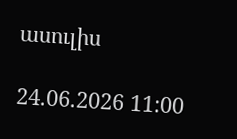ասուլիս

24.06.2026 11:00